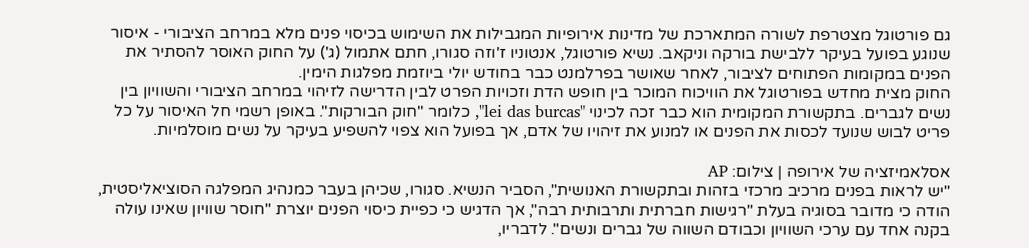גם פורטוגל מצטרפת לשורה המתארכת של מדינות אירופיות המגבילות את השימוש בכיסוי פנים מלא במרחב הציבורי - איסור שנוגע בפועל בעיקר ללבישת בורקה וניקאב. נשיא פורטוגל, אנטוניו ז'וזה סגורו, חתם אתמול (ג') על החוק האוסר להסתיר את הפנים במקומות הפתוחים לציבור, לאחר שאושר בפרלמנט כבר בחודש יולי ביוזמת מפלגות הימין.
החוק מצית מחדש בפורטוגל את הוויכוח המוכר בין חופש הדת וזכויות הפרט לבין הדרישה לזיהוי במרחב הציבורי והשוויון בין נשים לגברים. בתקשורת המקומית הוא כבר זכה לכינוי "lei das burcas", כלומר "חוק הבורקות". באופן רשמי חל האיסור על כל פריט לבוש שנועד לכסות את הפנים או למנוע את זיהויו של אדם, אך בפועל הוא צפוי להשפיע בעיקר על נשים מוסלמיות.

אסלאמיזציה של אירופה | צילום: AP
"יש לראות בפנים מרכיב מרכזי בזהות ובתקשורת האנושית", הסביר הנשיא. סגורו, שכיהן בעבר כמנהיג המפלגה הסוציאליסטית, הודה כי מדובר בסוגיה בעלת "רגישות חברתית ותרבותית רבה", אך הדגיש כי כפיית כיסוי הפנים יוצרת "חוסר שוויון שאינו עולה בקנה אחד עם ערכי השוויון וכבודם השווה של גברים ונשים". לדבריו,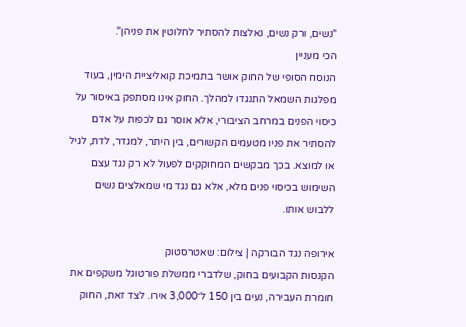"נשים, ורק נשים, נאלצות להסתיר לחלוטין את פניהן".
הכי מעניין
הנוסח הסופי של החוק אושר בתמיכת קואליציית הימין, בעוד מפלגות השמאל התנגדו למהלך. החוק אינו מסתפק באיסור על כיסוי הפנים במרחב הציבורי, אלא אוסר גם לכפות על אדם להסתיר את פניו מטעמים הקשורים, בין היתר, למגדר, לדת, לגיל או למוצא. בכך מבקשים המחוקקים לפעול לא רק נגד עצם השימוש בכיסוי פנים מלא, אלא גם נגד מי שמאלצים נשים ללבוש אותו.

אירופה נגד הבורקה | צילום: שאטרסטוק
הקנסות הקבועים בחוק, שלדברי ממשלת פורטוגל משקפים את חומרת העבירה, נעים בין 150 ל־3,000 אירו. לצד זאת, החוק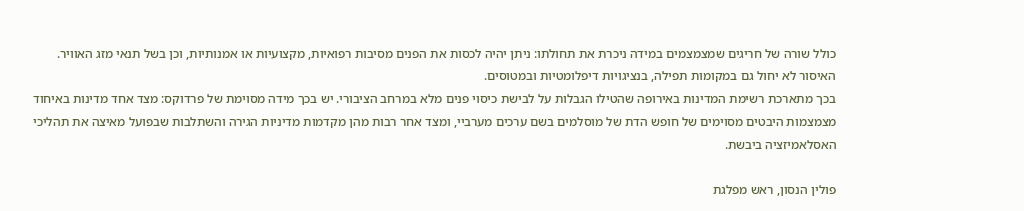כולל שורה של חריגים שמצמצמים במידה ניכרת את תחולתו: ניתן יהיה לכסות את הפנים מסיבות רפואיות, מקצועיות או אמנותיות, וכן בשל תנאי מזג האוויר. האיסור לא יחול גם במקומות תפילה, בנציגויות דיפלומטיות ובמטוסים.
בכך מתארכת רשימת המדינות באירופה שהטילו הגבלות על לבישת כיסוי פנים מלא במרחב הציבורי. יש בכך מידה מסוימת של פרדוקס: מצד אחד מדינות באיחוד מצמצמות היבטים מסוימים של חופש הדת של מוסלמים בשם ערכים מערביי, ומצד אחר רבות מהן מקדמות מדיניות הגירה והשתלבות שבפועל מאיצה את תהליכי האסלאמיזציה ביבשת.

פולין הנסון, ראש מפלגת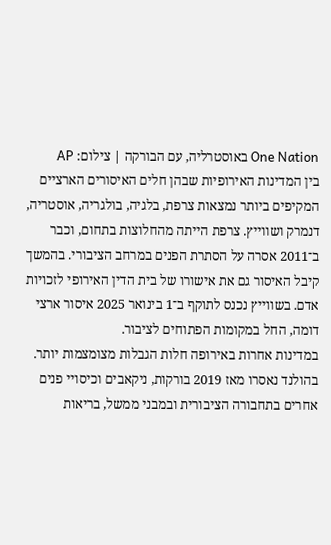One Nation באוסטרליה, עם הבורקה | צילום: AP
בין המדינות האירופיות שבהן חלים האיסורים הארציים המקיפים ביותר נמצאות צרפת, בלגיה, בולגריה, אוסטריה, דנמרק ושווייץ. צרפת הייתה מהחלוצות בתחום, וכבר ב־2011 אסרה על הסתרת הפנים במרחב הציבורי. בהמשך קיבל האיסור גם את אישורו של בית הדין האירופי לזכויות אדם. בשווייץ נכנס לתוקף ב־1 בינואר 2025 איסור ארצי דומה, החל במקומות הפתוחים לציבור.
במדינות אחרות באירופה חלות הגבלות מצומצמות יותר. בהולנד נאסרו מאז 2019 בורקות, ניקאבים וכיסויי פנים אחרים בתחבורה הציבורית ובמבני ממשל, בריאות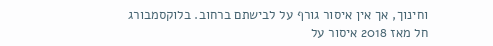וחינוך, אך אין איסור גורף על לבישתם ברחוב. בלוקסמבורג חל מאז 2018 איסור על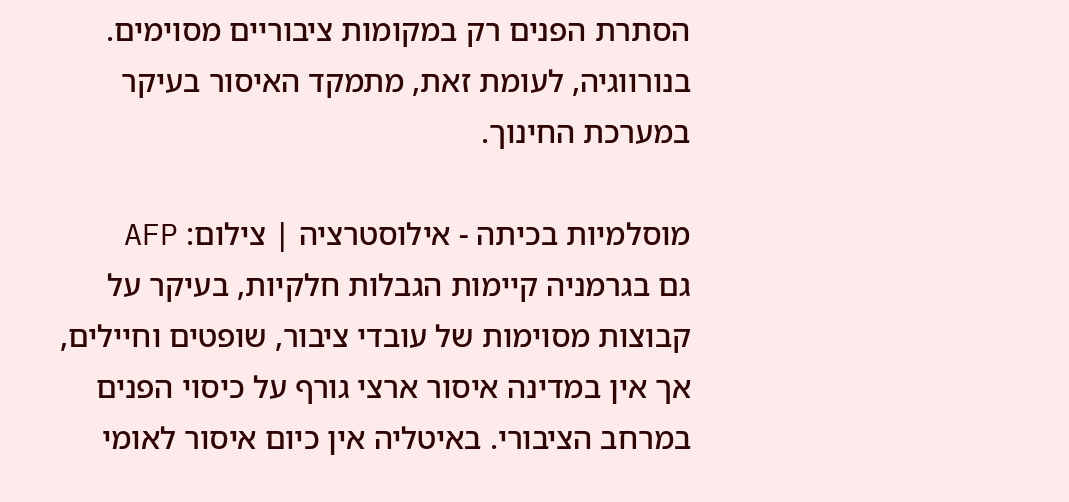הסתרת הפנים רק במקומות ציבוריים מסוימים. בנורווגיה, לעומת זאת, מתמקד האיסור בעיקר במערכת החינוך.

מוסלמיות בכיתה - אילוסטרציה | צילום: AFP
גם בגרמניה קיימות הגבלות חלקיות, בעיקר על קבוצות מסוימות של עובדי ציבור, שופטים וחיילים, אך אין במדינה איסור ארצי גורף על כיסוי הפנים במרחב הציבורי. באיטליה אין כיום איסור לאומי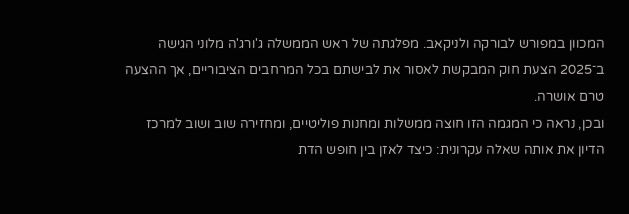המכוון במפורש לבורקה ולניקאב. מפלגתה של ראש הממשלה ג'ורג'ה מלוני הגישה ב־2025 הצעת חוק המבקשת לאסור את לבישתם בכל המרחבים הציבוריים, אך ההצעה טרם אושרה.
ובכן, נראה כי המגמה הזו חוצה ממשלות ומחנות פוליטיים, ומחזירה שוב ושוב למרכז הדיון את אותה שאלה עקרונית: כיצד לאזן בין חופש הדת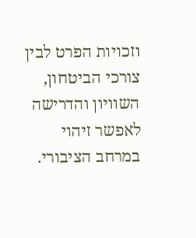וזכויות הפרט לבין צורכי הביטחון, השוויון והדרישה לאפשר זיהוי במרחב הציבורי.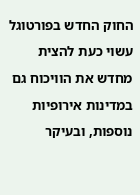החוק החדש בפורטוגל עשוי כעת להצית מחדש את הוויכוח גם במדינות אירופיות נוספות, ובעיקר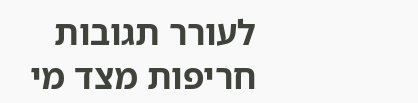לעורר תגובות חריפות מצד מי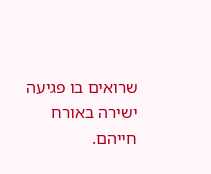שרואים בו פגיעה ישירה באורח חייהם.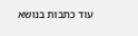עוד כתבות בנושא